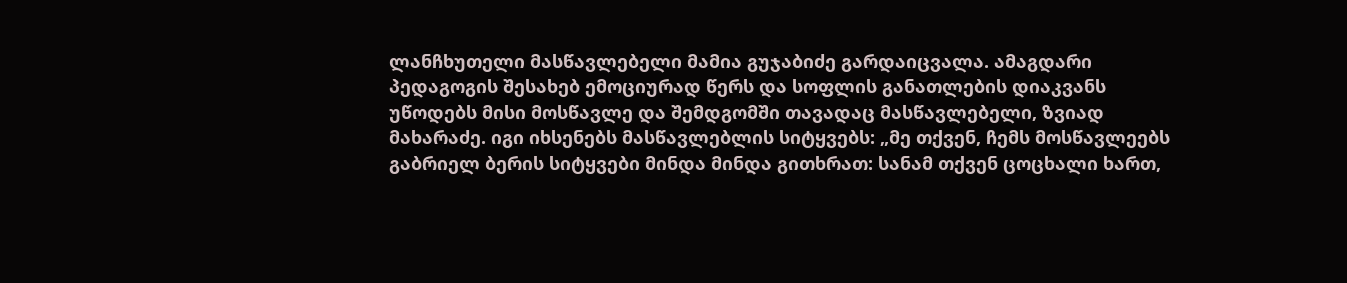ლანჩხუთელი მასწავლებელი მამია გუჯაბიძე გარდაიცვალა. ამაგდარი პედაგოგის შესახებ ემოციურად წერს და სოფლის განათლების დიაკვანს უწოდებს მისი მოსწავლე და შემდგომში თავადაც მასწავლებელი, ზვიად მახარაძე. იგი იხსენებს მასწავლებლის სიტყვებს: „მე თქვენ, ჩემს მოსწავლეებს გაბრიელ ბერის სიტყვები მინდა მინდა გითხრათ: სანამ თქვენ ცოცხალი ხართ,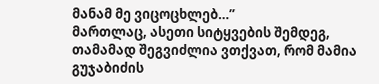მანამ მე ვიცოცხლებ…”
მართლაც, ასეთი სიტყვების შემდეგ, თამამად შეგვიძლია ვთქვათ, რომ მამია გუჯაბიძის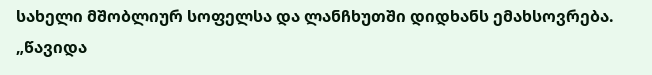სახელი მშობლიურ სოფელსა და ლანჩხუთში დიდხანს ემახსოვრება.
„წავიდა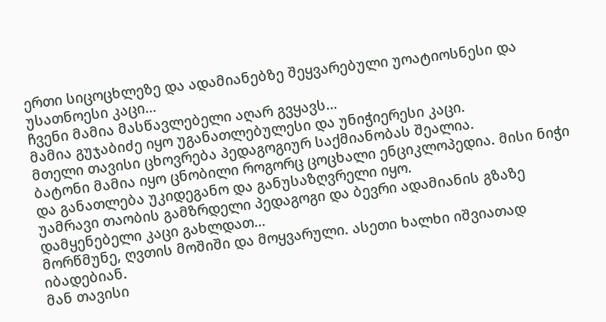ერთი სიცოცხლეზე და ადამიანებზე შეყვარებული უოატიოსნესი და უსათნოესი კაცი…
ჩვენი მამია მასწავლებელი აღარ გვყავს…
მამია გუჯაბიძე იყო უგანათლებულესი და უნიჭიერესი კაცი.
მთელი თავისი ცხოვრება პედაგოგიურ საქმიანობას შეალია.
ბატონი მამია იყო ცნობილი როგორც ცოცხალი ენციკლოპედია. მისი ნიჭი და განათლება უკიდეგანო და განუსაზღვრელი იყო.
უამრავი თაობის გამზრდელი პედაგოგი და ბევრი ადამიანის გზაზე დამყენებელი კაცი გახლდათ…
მორწმუნე, ღვთის მოშიში და მოყვარული. ასეთი ხალხი იშვიათად იბადებიან.
მან თავისი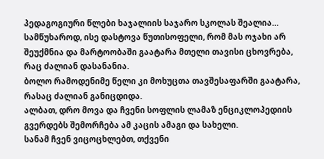პედაგოგიური წლები ხაჯალიის საჯარო სკოლას შეალია…
სამწუხაროდ, ისე დასტოვა წუთისოფელი, რომ მას ოჯახი არ შეუქმნია და მარტოობაში გაატარა მთელი თავისი ცხოვრება, რაც ძალიან დასანანია.
ბოლო რამოდენიმე წელი კი მოხუცთა თავშესაფარში გაატარა, რასაც ძალიან განიცდიდა.
ალბათ, დრო მოვა და ჩვენი სოფლის ლამაზ ენციკლოპედიის გვერდებს შემორჩება ამ კაცის ამაგი და სახელი.
სანამ ჩვენ ვიცოცხლებთ, თქვენი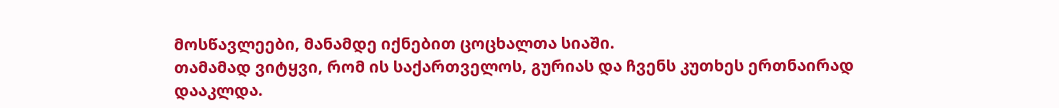მოსწავლეები, მანამდე იქნებით ცოცხალთა სიაში.
თამამად ვიტყვი, რომ ის საქართველოს, გურიას და ჩვენს კუთხეს ერთნაირად დააკლდა.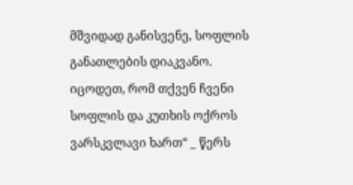მშვიდად განისვენე, სოფლის განათლების დიაკვანო. იცოდეთ, რომ თქვენ ჩვენი სოფლის და კუთხის ოქროს ვარსკვლავი ხართ“ _ წერს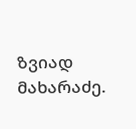ზვიად მახარაძე.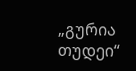„გურია თუდეი“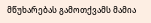მწუხარებას გამოთქვამს მამია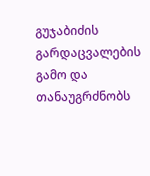გუჯაბიძის გარდაცვალების გამო და თანაუგრძნობს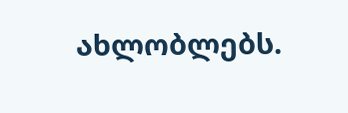ახლობლებს.